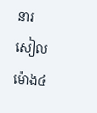នារសៀលម៉ោង៤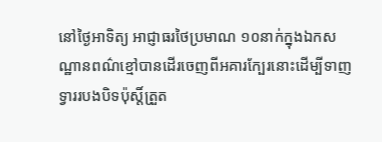នៅថ្ងៃអាទិត្យ អាជ្ញាធរថៃប្រមាណ ១០នាក់ក្នុងឯកសណ្ឋានពណ៌ខ្មៅបានដើរចេញពីអគារក្បែរនោះដើម្បីទាញទ្វាររបងបិទប៉ុស្តិ៍ត្រួត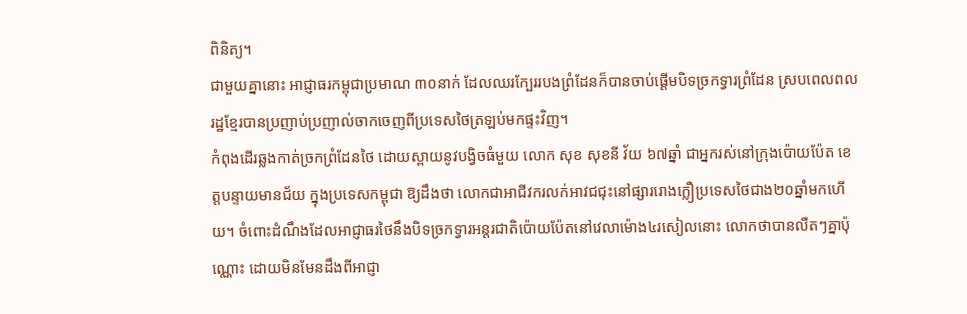ពិនិត្យ។
ជាមួយគ្នានោះ អាជ្ញាធរកម្ពុជាប្រមាណ ៣០នាក់ ដែលឈរក្បែររបងព្រំដែនក៏បានចាប់ផ្ដើមបិទច្រកទ្វារព្រំដែន ស្របពេលពលរដ្ឋខ្មែរបានប្រញាប់ប្រញាល់ចាកចេញពីប្រទេសថៃត្រឡប់មកផ្ទះវិញ។
កំពុងដើរឆ្លងកាត់ច្រកព្រំដែនថៃ ដោយស្ពាយនូវបង្វិចធំមួយ លោក សុខ សុខនី វ័យ ៦៧ឆ្នាំ ជាអ្នករស់នៅក្រុងប៉ោយប៉ែត ខេត្តបន្ទាយមានជ័យ ក្នុងប្រទេសកម្ពុជា ឱ្យដឹងថា លោកជាអាជីវករលក់អាវជជុះនៅផ្សាររោងក្លឿប្រទេសថៃជាង២០ឆ្នាំមកហើយ។ ចំពោះដំណឹងដែលអាជ្ញាធរថៃនឹងបិទច្រកទ្វារអន្តរជាតិប៉ោយប៉ែតនៅវេលាម៉ោង៤រសៀលនោះ លោកថាបានលឺតៗគ្នាប៉ុណ្ណោះ ដោយមិនមែនដឹងពីអាជ្ញា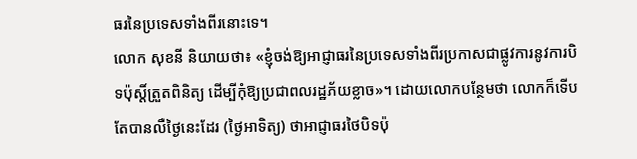ធរនៃប្រទេសទាំងពីរនោះទេ។
លោក សុខនី និយាយថា៖ «ខ្ញុំចង់ឱ្យអាជ្ញាធរនៃប្រទេសទាំងពីរប្រកាសជាផ្លូវការនូវការបិទប៉ុស្តិ៍ត្រួតពិនិត្យ ដើម្បីកុំឱ្យប្រជាពលរដ្ឋភ័យខ្លាច»។ ដោយលោកបន្ថែមថា លោកក៏ទើបតែបានលឺថ្ងៃនេះដែរ (ថ្ងៃអាទិត្យ) ថាអាជ្ញាធរថៃបិទប៉ុ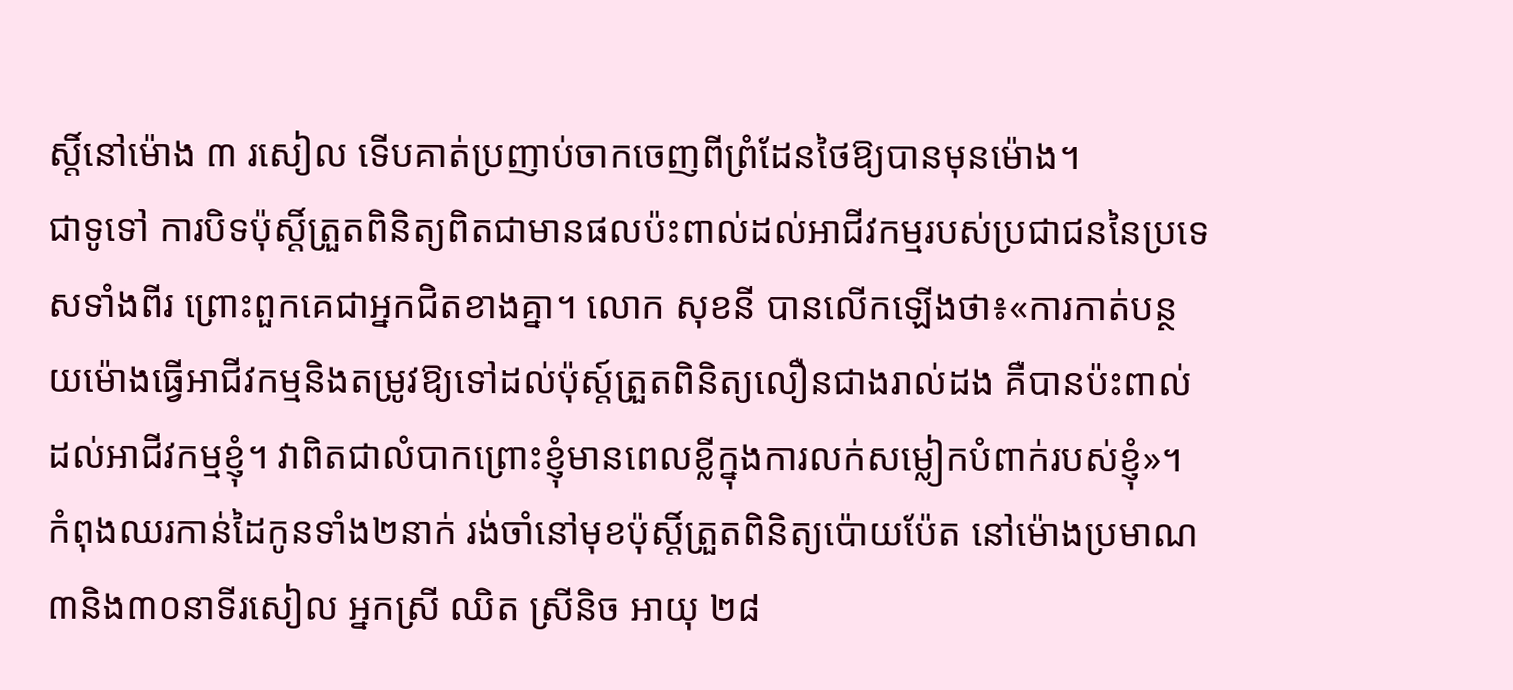ស្តិ៍នៅម៉ោង ៣ រសៀល ទើបគាត់ប្រញាប់ចាកចេញពីព្រំដែនថៃឱ្យបានមុនម៉ោង។
ជាទូទៅ ការបិទប៉ុស្តិ៍ត្រួតពិនិត្យពិតជាមានផលប៉ះពាល់ដល់អាជីវកម្មរបស់ប្រជាជននៃប្រទេសទាំងពីរ ព្រោះពួកគេជាអ្នកជិតខាងគ្នា។ លោក សុខនី បានលើកឡើងថា៖«ការកាត់បន្ថយម៉ោងធ្វើអាជីវកម្មនិងតម្រូវឱ្យទៅដល់ប៉ុស្ត៍ត្រួតពិនិត្យលឿនជាងរាល់ដង គឺបានប៉ះពាល់ដល់អាជីវកម្មខ្ញុំ។ វាពិតជាលំបាកព្រោះខ្ញុំមានពេលខ្លីក្នុងការលក់សម្លៀកបំពាក់របស់ខ្ញុំ»។
កំពុងឈរកាន់ដៃកូនទាំង២នាក់ រង់ចាំនៅមុខប៉ុស្តិ៍ត្រួតពិនិត្យប៉ោយប៉ែត នៅម៉ោងប្រមាណ៣និង៣០នាទីរសៀល អ្នកស្រី ឈិត ស្រីនិច អាយុ ២៨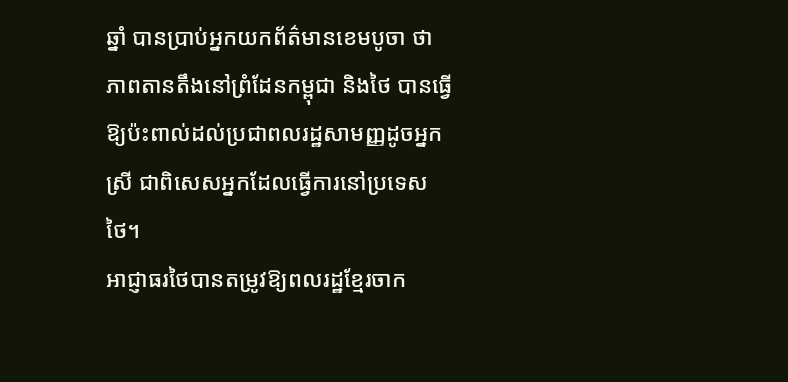ឆ្នាំ បានប្រាប់អ្នកយកព័ត៌មានខេមបូចា ថា ភាពតានតឹងនៅព្រំដែនកម្ពុជា និងថៃ បានធ្វើឱ្យប៉ះពាល់ដល់ប្រជាពលរដ្ឋសាមញ្ញដូចអ្នកស្រី ជាពិសេសអ្នកដែលធ្វើការនៅប្រទេសថៃ។
អាជ្ញាធរថៃបានតម្រូវឱ្យពលរដ្ឋខ្មែរចាក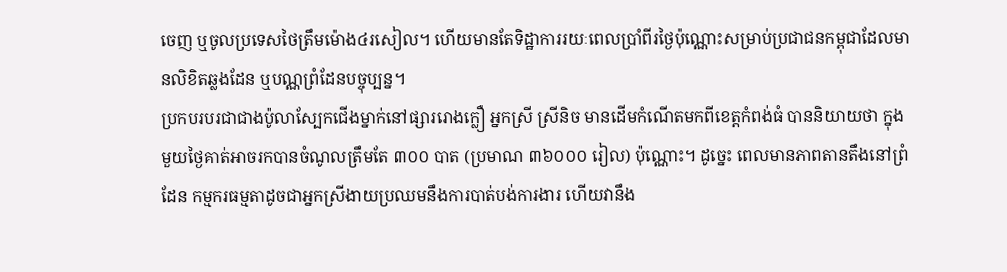ចេញ ឬចូលប្រទេសថៃត្រឹមម៉ោង៤រសៀល។ ហើយមានតែទិដ្ឋាការរយៈពេលប្រាំពីរថ្ងៃប៉ុណ្ណោះសម្រាប់ប្រជាជនកម្ពុជាដែលមានលិខិតឆ្លងដែន ឬបណ្ណព្រំដែនបច្ចុប្បន្ន។
ប្រកបរបរជាជាងប៉ូលាស្បែកជើងម្នាក់នៅផ្សាររោងក្លឿ អ្នកស្រី ស្រីនិច មានដើមកំណើតមកពីខេត្តកំពង់ធំ បាននិយាយថា ក្នុងមួយថ្ងៃគាត់អាចរកបានចំណូលត្រឹមតែ ៣០០ បាត (ប្រមាណ ៣៦០០០ រៀល) ប៉ុណ្ណោះ។ ដូច្នេះ ពេលមានភាពតានតឹងនៅព្រំដែន កម្មករធម្មតាដូចជាអ្នកស្រីងាយប្រឈមនឹងការបាត់បង់ការងារ ហើយវានឹង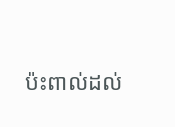ប៉ះពាល់ដល់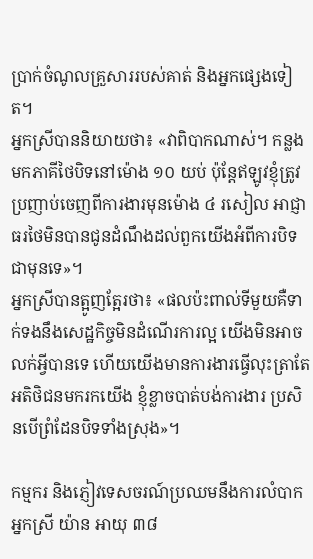ប្រាក់ចំណូលគ្រួសាររបស់គាត់ និងអ្នកផ្សេងទៀត។
អ្នកស្រីបាននិយាយថា៖ «វាពិបាកណាស់។ កន្លងមកភាគីថៃបិទនៅម៉ោង ១០ យប់ ប៉ុន្តែឥឡូវខ្ញុំត្រូវប្រញាប់ចេញពីការងារមុនម៉ោង ៤ រសៀល អាជ្ញាធរថៃមិនបានជូនដំណឹងដល់ពួកយើងអំពីការបិទជាមុនទេ»។
អ្នកស្រីបានត្អូញត្អែរថា៖ «ផលប៉ះពាល់ទីមួយគឺទាក់ទងនឹងសេដ្ឋកិច្ចមិនដំណើរការល្អ យើងមិនអាចលក់អ្វីបានទេ ហើយយើងមានការងារធ្វើលុះត្រាតែអតិថិជនមករកយើង ខ្ញុំខ្លាចបាត់បង់ការងារ ប្រសិនបើព្រំដែនបិទទាំងស្រុង»។

កម្មករ និងភ្ញៀវទេសចរណ៍ប្រឈមនឹងការលំបាក
អ្នកស្រី យ៉ាន អាយុ ៣៨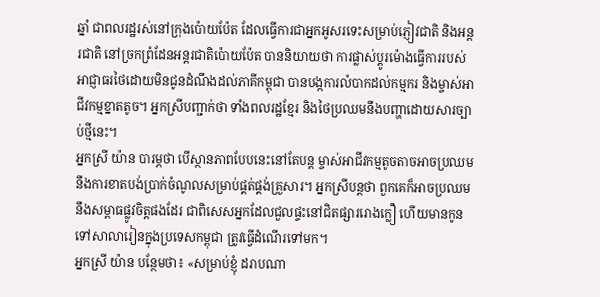ឆ្នាំ ជាពលរដ្ឋរស់នៅក្រុងប៉ោយប៉ែត ដែលធ្វើការជាអ្នកអូសរទេះសម្រាប់ភ្ញៀវជាតិ និងអន្តរជាតិ នៅច្រកព្រំដែនអន្តរជាតិប៉ោយប៉ែត បាននិយាយថា ការផ្លាស់ប្តូរម៉ោងធ្វើការរបស់អាជ្ញាធរថៃដោយមិនជូនដំណឹងដល់ភាគីកម្ពុជា បានបង្កការលំបាកដល់កម្មករ និងម្ចាស់អាជីវកម្មខ្នាតតូច។ អ្នកស្រីបញ្ជាក់ថា ទាំងពលរដ្ឋខ្មែរ និងថៃប្រឈមនឹងបញ្ហាដោយសារច្បាប់ថ្មីនេះ។
អ្នកស្រី យ៉ាន បារម្ភថា បើស្ថានភាពបែបនេះនៅតែបន្ត ម្ចាស់អាជីវកម្មតូចតាចអាចប្រឈមនឹងការខាតបង់ប្រាក់ចំណូលសម្រាប់ផ្គត់ផ្គង់គ្រួសារ។ អ្នកស្រីបន្តថា ពួកគេក៏អាចប្រឈមនឹងសម្ពាធផ្លូវចិត្តផងដែរ ជាពិសេសអ្នកដែលជួលផ្ទះនៅជិតផ្សាររោងក្លឿ ហើយមានកូនទៅសាលារៀនក្នុងប្រទេសកម្ពុជា ត្រូវធ្វើដំណើរទៅមក។
អ្នកស្រី យ៉ាន បន្ថែមថា៖ «សម្រាប់ខ្ញុំ ដរាបណា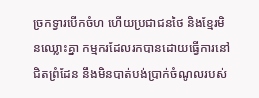ច្រកទ្វារបើកចំហ ហើយប្រជាជនថៃ និងខ្មែរមិនឈ្លោះគ្នា កម្មករដែលរកបានដោយធ្វើការនៅជិតព្រំដែន នឹងមិនបាត់បង់ប្រាក់ចំណូលរបស់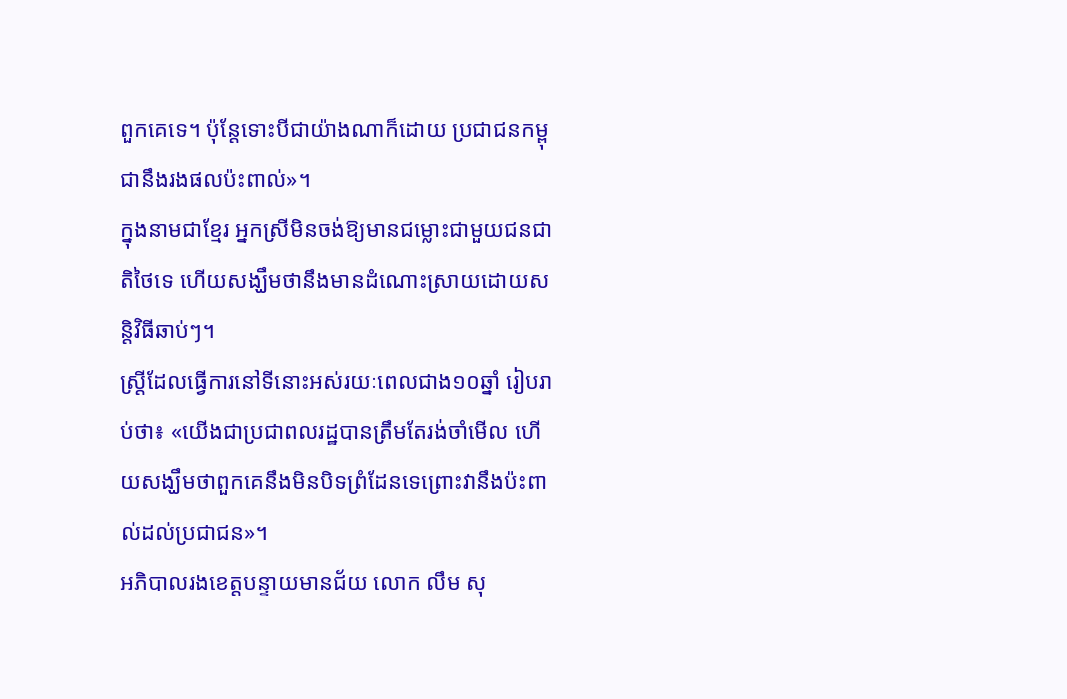ពួកគេទេ។ ប៉ុន្តែទោះបីជាយ៉ាងណាក៏ដោយ ប្រជាជនកម្ពុជានឹងរងផលប៉ះពាល់»។
ក្នុងនាមជាខ្មែរ អ្នកស្រីមិនចង់ឱ្យមានជម្លោះជាមួយជនជាតិថៃទេ ហើយសង្ឃឹមថានឹងមានដំណោះស្រាយដោយសន្តិវិធីឆាប់ៗ។
ស្រ្តីដែលធ្វើការនៅទីនោះអស់រយៈពេលជាង១០ឆ្នាំ រៀបរាប់ថា៖ «យើងជាប្រជាពលរដ្ឋបានត្រឹមតែរង់ចាំមើល ហើយសង្ឃឹមថាពួកគេនឹងមិនបិទព្រំដែនទេព្រោះវានឹងប៉ះពាល់ដល់ប្រជាជន»។
អភិបាលរងខេត្តបន្ទាយមានជ័យ លោក លឹម សុ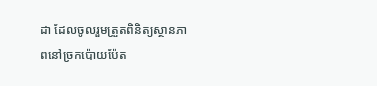ដា ដែលចូលរួមត្រួតពិនិត្យស្ថានភាពនៅច្រកប៉ោយប៉ែត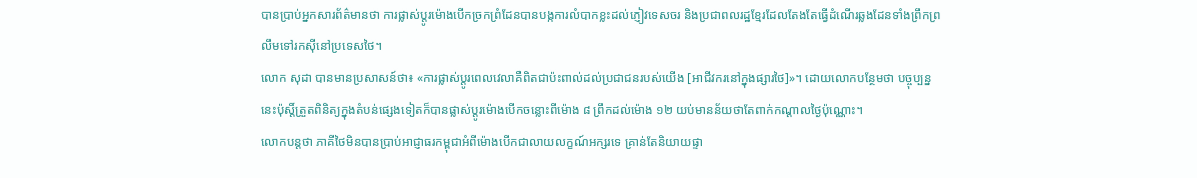បានប្រាប់អ្នកសារព័ត៌មានថា ការផ្លាស់ប្តូរម៉ោងបើកច្រកព្រំដែនបានបង្កការលំបាកខ្លះដល់ភ្ញៀវទេសចរ និងប្រជាពលរដ្ឋខ្មែរដែលតែងតែធ្វើដំណើរឆ្លងដែនទាំងព្រឹកព្រលឹមទៅរកស៊ីនៅប្រទេសថៃ។
លោក សុដា បានមានប្រសាសន៍ថា៖ «ការផ្លាស់ប្តូរពេលវេលាគឺពិតជាប៉ះពាល់ដល់ប្រជាជនរបស់យើង [អាជីវករនៅក្នុងផ្សារថៃ]»។ ដោយលោកបន្ថែមថា បច្ចុប្បន្ននេះប៉ុស្តិ៍ត្រួតពិនិត្យក្នុងតំបន់ផ្សេងទៀតក៏បានផ្លាស់ប្តូរម៉ោងបើកចន្លោះពីម៉ោង ៨ ព្រឹកដល់ម៉ោង ១២ យប់មានន័យថាតែពាក់កណ្តាលថ្ងៃប៉ុណ្ណោះ។
លោកបន្តថា ភាគីថៃមិនបានប្រាប់អាជ្ញាធរកម្ពុជាអំពីម៉ោងបើកជាលាយលក្ខណ៍អក្សរទេ គ្រាន់តែនិយាយផ្ទា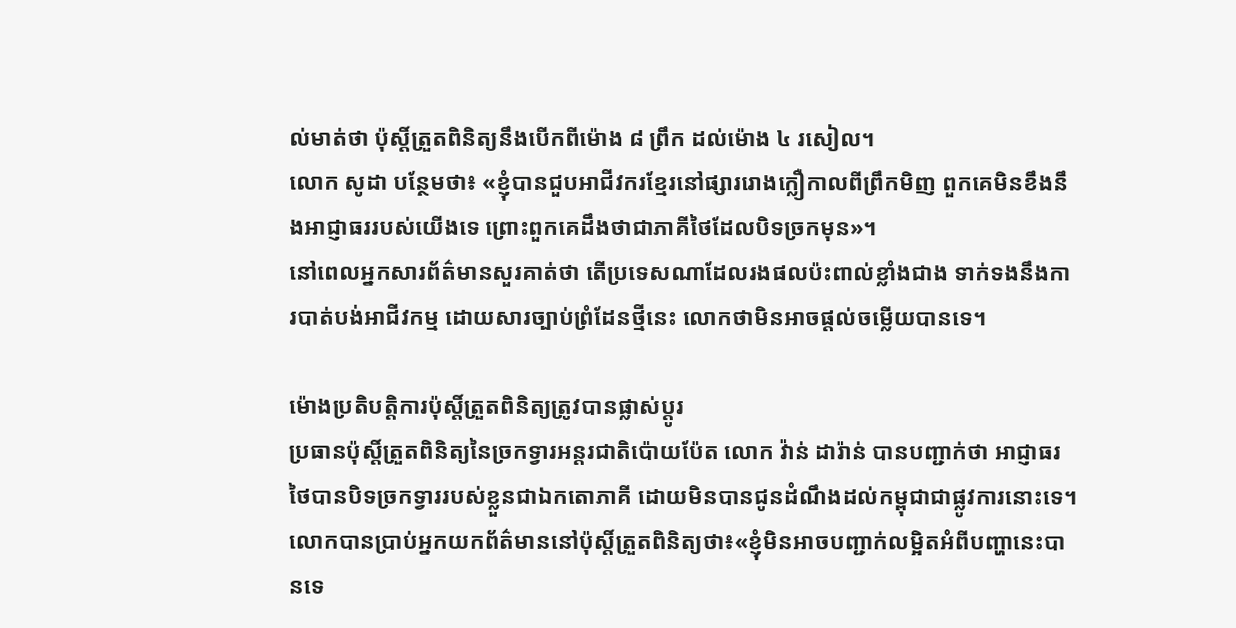ល់មាត់ថា ប៉ុស្តិ៍ត្រួតពិនិត្យនឹងបើកពីម៉ោង ៨ ព្រឹក ដល់ម៉ោង ៤ រសៀល។
លោក សូដា បន្ថែមថា៖ «ខ្ញុំបានជួបអាជីវករខ្មែរនៅផ្សាររោងក្លឿកាលពីព្រឹកមិញ ពួកគេមិនខឹងនឹងអាជ្ញាធររបស់យើងទេ ព្រោះពួកគេដឹងថាជាភាគីថៃដែលបិទច្រកមុន»។
នៅពេលអ្នកសារព័ត៌មានសួរគាត់ថា តើប្រទេសណាដែលរងផលប៉ះពាល់ខ្លាំងជាង ទាក់ទងនឹងការបាត់បង់អាជីវកម្ម ដោយសារច្បាប់ព្រំដែនថ្មីនេះ លោកថាមិនអាចផ្តល់ចម្លើយបានទេ។

ម៉ោងប្រតិបត្តិការប៉ុស្តិ៍ត្រួតពិនិត្យត្រូវបានផ្លាស់ប្ដូរ
ប្រធានប៉ុស្តិ៍ត្រួតពិនិត្យនៃច្រកទ្វារអន្តរជាតិប៉ោយប៉ែត លោក វ៉ាន់ ដារ៉ាន់ បានបញ្ជាក់ថា អាជ្ញាធរថៃបានបិទច្រកទ្វាររបស់ខ្លួនជាឯកតោភាគី ដោយមិនបានជូនដំណឹងដល់កម្ពុជាជាផ្លូវការនោះទេ។
លោកបានប្រាប់អ្នកយកព័ត៌មាននៅប៉ុស្តិ៍ត្រួតពិនិត្យថា៖«ខ្ញុំមិនអាចបញ្ជាក់លម្អិតអំពីបញ្ហានេះបានទេ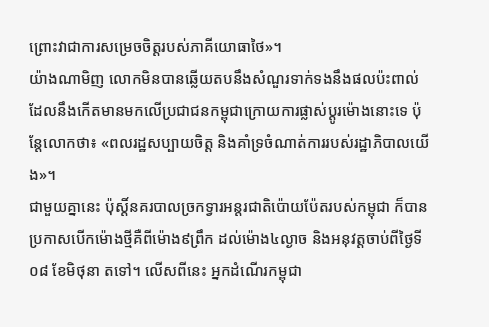ព្រោះវាជាការសម្រេចចិត្តរបស់ភាគីយោធាថៃ»។
យ៉ាងណាមិញ លោកមិនបានឆ្លើយតបនឹងសំណួរទាក់ទងនឹងផលប៉ះពាល់ដែលនឹងកើតមានមកលើប្រជាជនកម្ពុជាក្រោយការផ្លាស់ប្ដូរម៉ោងនោះទេ ប៉ុន្តែលោកថា៖ «ពលរដ្ឋសប្បាយចិត្ត និងគាំទ្រចំណាត់ការរបស់រដ្ឋាភិបាលយើង»។
ជាមួយគ្នានេះ ប៉ុស្តិ៍នគរបាលច្រកទ្វារអន្តរជាតិប៉ោយប៉ែតរបស់កម្ពុជា ក៏បានប្រកាសបើកម៉ោងថ្មីគឺពីម៉ោង៩ព្រឹក ដល់ម៉ោង៤ល្ងាច និងអនុវត្តចាប់ពីថ្ងៃទី០៨ ខែមិថុនា តទៅ។ លើសពីនេះ អ្នកដំណើរកម្ពុជា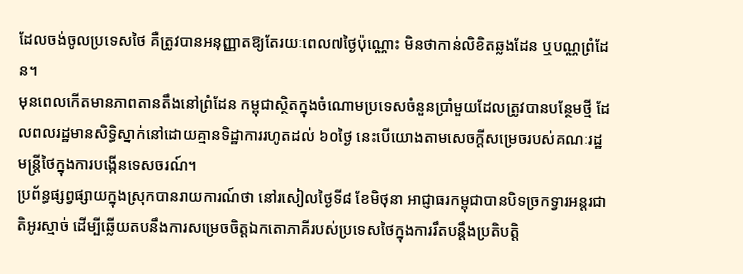ដែលចង់ចូលប្រទេសថៃ គឺត្រូវបានអនុញ្ញាតឱ្យតែរយៈពេល៧ថ្ងៃប៉ុណ្ណោះ មិនថាកាន់លិខិតឆ្លងដែន ឬបណ្ណព្រំដែន។
មុនពេលកើតមានភាពតានតឹងនៅព្រំដែន កម្ពុជាស្ថិតក្នុងចំណោមប្រទេសចំនួនប្រាំមួយដែលត្រូវបានបន្ថែមថ្មី ដែលពលរដ្ឋមានសិទ្ធិស្នាក់នៅដោយគ្មានទិដ្ឋាការរហូតដល់ ៦០ថ្ងៃ នេះបើយោងតាមសេចក្តីសម្រេចរបស់គណៈរដ្ឋមន្ត្រីថៃក្នុងការបង្កើនទេសចរណ៍។
ប្រព័ន្ធផ្សព្វផ្សាយក្នុងស្រុកបានរាយការណ៍ថា នៅរសៀលថ្ងៃទី៨ ខែមិថុនា អាជ្ញាធរកម្ពុជាបានបិទច្រកទ្វារអន្តរជាតិអូរស្មាច់ ដើម្បីឆ្លើយតបនឹងការសម្រេចចិត្តឯកតោភាគីរបស់ប្រទេសថៃក្នុងការរឹតបន្តឹងប្រតិបត្តិ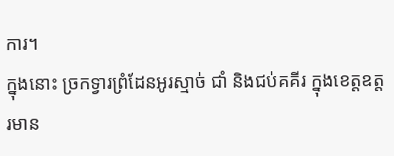ការ។
ក្នុងនោះ ច្រកទ្វារព្រំដែនអូរស្មាច់ ជាំ និងជប់គគីរ ក្នុងខេត្តឧត្តរមាន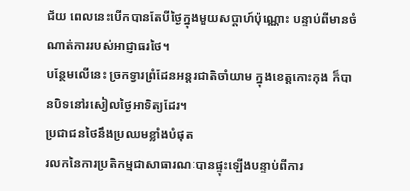ជ័យ ពេលនេះបើកបានតែបីថ្ងៃក្នុងមួយសប្តាហ៍ប៉ុណ្ណោះ បន្ទាប់ពីមានចំណាត់ការរបស់អាជ្ញាធរថៃ។
បន្ថែមលើនេះ ច្រកទ្វារព្រំដែនអន្តរជាតិចាំយាម ក្នុងខេត្តកោះកុង ក៏បានបិទនៅរសៀលថ្ងៃអាទិត្យដែរ។
ប្រជាជនថៃនឹងប្រឈមខ្លាំងបំផុត
រលកនៃការប្រតិកម្មជាសាធារណៈបានផ្ទុះឡើងបន្ទាប់ពីការ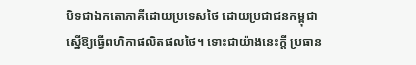បិទជាឯកតោភាគីដោយប្រទេសថៃ ដោយប្រជាជនកម្ពុជាស្នើឱ្យធ្វើពហិកាផលិតផលថៃ។ ទោះជាយ៉ាងនេះក្តី ប្រធាន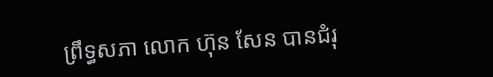ព្រឹទ្ធសភា លោក ហ៊ុន សែន បានជំរុ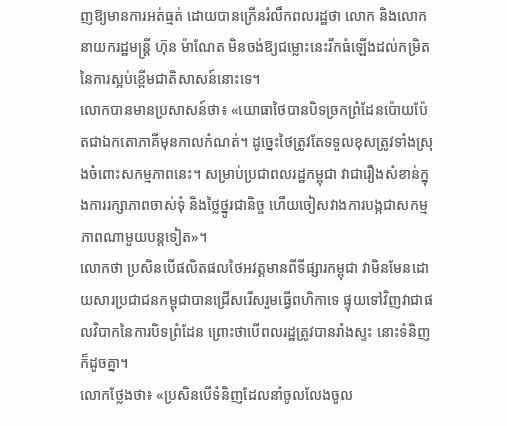ញឱ្យមានការអត់ធ្មត់ ដោយបានក្រើនរំលឹកពលរដ្ឋថា លោក និងលោកនាយករដ្ឋមន្ត្រី ហ៊ុន ម៉ាណែត មិនចង់ឱ្យជម្លោះនេះរីកធំឡើងដល់កម្រិតនៃការស្អប់ខ្ពើមជាតិសាសន៍នោះទេ។
លោកបានមានប្រសាសន៍ថា៖ «យោធាថៃបានបិទច្រកព្រំដែនប៉ោយប៉ែតជាឯកតោភាគីមុនកាលកំណត់។ ដូច្នេះថៃត្រូវតែទទួលខុសត្រូវទាំងស្រុងចំពោះសកម្មភាពនេះ។ សម្រាប់ប្រជាពលរដ្ឋកម្ពុជា វាជារឿងសំខាន់ក្នុងការរក្សាភាពចាស់ទុំ និងថ្លៃថ្នូរជានិច្ច ហើយចៀសវាងការបង្កជាសកម្មភាពណាមួយបន្តទៀត»។
លោកថា ប្រសិនបើផលិតផលថៃអវត្តមានពីទីផ្សារកម្ពុជា វាមិនមែនដោយសារប្រជាជនកម្ពុជាបានជ្រើសរើសរួមធ្វើពហិកាទេ ផ្ទុយទៅវិញវាជាផលវិបាកនៃការបិទព្រំដែន ព្រោះថាបើពលរដ្ឋត្រូវបានរាំងស្ទះ នោះទំនិញក៏ដូចគ្នា។
លោកថ្លែងថា៖ «ប្រសិនបើទំនិញដែលនាំចូលលែងចូល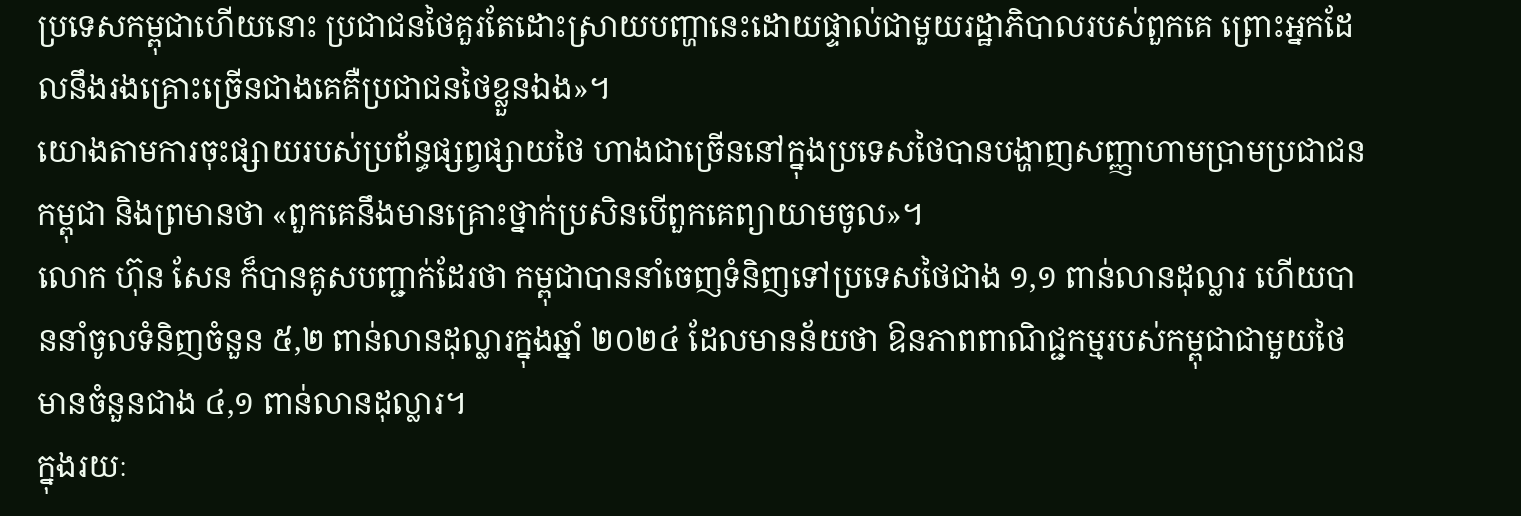ប្រទេសកម្ពុជាហើយនោះ ប្រជាជនថៃគួរតែដោះស្រាយបញ្ហានេះដោយផ្ទាល់ជាមួយរដ្ឋាភិបាលរបស់ពួកគេ ព្រោះអ្នកដែលនឹងរងគ្រោះច្រើនជាងគេគឺប្រជាជនថៃខ្លួនឯង»។
យោងតាមការចុះផ្សាយរបស់ប្រព័ន្ធផ្សព្វផ្សាយថៃ ហាងជាច្រើននៅក្នុងប្រទេសថៃបានបង្ហាញសញ្ញាហាមប្រាមប្រជាជនកម្ពុជា និងព្រមានថា «ពួកគេនឹងមានគ្រោះថ្នាក់ប្រសិនបើពួកគេព្យាយាមចូល»។
លោក ហ៊ុន សែន ក៏បានគូសបញ្ជាក់ដែរថា កម្ពុជាបាននាំចេញទំនិញទៅប្រទេសថៃជាង ១,១ ពាន់លានដុល្លារ ហើយបាននាំចូលទំនិញចំនួន ៥,២ ពាន់លានដុល្លារក្នុងឆ្នាំ ២០២៤ ដែលមានន័យថា ឱនភាពពាណិជ្ជកម្មរបស់កម្ពុជាជាមួយថៃមានចំនួនជាង ៤,១ ពាន់លានដុល្លារ។
ក្នុងរយៈ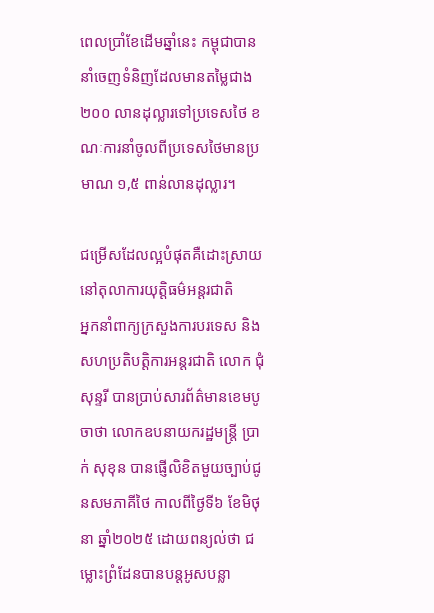ពេលប្រាំខែដើមឆ្នាំនេះ កម្ពុជាបាននាំចេញទំនិញដែលមានតម្លៃជាង ២០០ លានដុល្លារទៅប្រទេសថៃ ខណៈការនាំចូលពីប្រទេសថៃមានប្រមាណ ១,៥ ពាន់លានដុល្លារ។

ជម្រើសដែលល្អបំផុតគឺដោះស្រាយនៅតុលាការយុត្តិធម៌អន្តរជាតិ
អ្នកនាំពាក្យក្រសួងការបរទេស និងសហប្រតិបត្តិការអន្តរជាតិ លោក ជុំ សុន្ទរី បានប្រាប់សារព័ត៌មានខេមបូចាថា លោកឧបនាយករដ្ឋមន្ត្រី ប្រាក់ សុខុន បានផ្ញើលិខិតមួយច្បាប់ជូនសមភាគីថៃ កាលពីថ្ងៃទី៦ ខែមិថុនា ឆ្នាំ២០២៥ ដោយពន្យល់ថា ជម្លោះព្រំដែនបានបន្តអូសបន្លា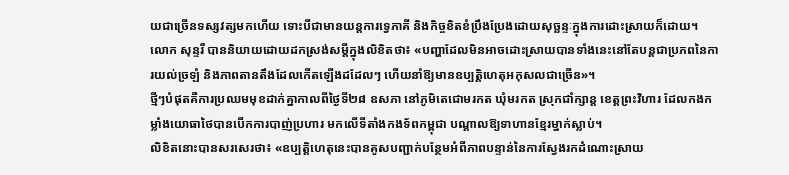យជាច្រើនទស្សវត្សមកហើយ ទោះបីជាមានយន្តការទ្វេភាគី និងកិច្ចខិតខំប្រឹងប្រែងដោយសុច្ឆន្ទៈក្នុងការដោះស្រាយក៏ដោយ។
លោក សុន្ទរី បាននិយាយដោយដកស្រង់សម្ដីក្នុងលិខិតថា៖ «បញ្ហាដែលមិនអាចដោះស្រាយបានទាំងនេះនៅតែបន្តជាប្រភពនៃការយល់ច្រឡំ និងភាពតានតឹងដែលកើតឡើងដដែលៗ ហើយនាំឱ្យមានឧប្បត្តិហេតុអកុសលជាច្រើន»។
ថ្មីៗបំផុតគឺការប្រឈមមុខដាក់គ្នាកាលពីថ្ងៃទី២៨ ឧសភា នៅភូមិតេជោមរកត ឃុំមរកត ស្រុកជាំក្សាន្ត ខេត្តព្រះវិហារ ដែលកងកម្លាំងយោធាថៃបានបើកការបាញ់ប្រហារ មកលើទីតាំងកងទ័ពកម្ពុជា បណ្តាលឱ្យទាហានខ្មែរម្នាក់ស្លាប់។
លិខិតនោះបានសរសេរថា៖ «ឧប្បត្តិហេតុនេះបានគូសបញ្ជាក់បន្ថែមអំពីភាពបន្ទាន់នៃការស្វែងរកដំណោះស្រាយ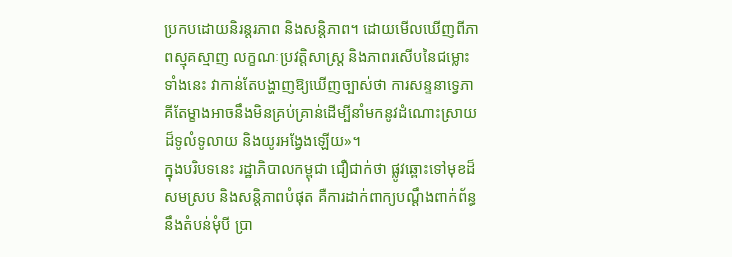ប្រកបដោយនិរន្តរភាព និងសន្តិភាព។ ដោយមើលឃើញពីភាពស្មុគស្មាញ លក្ខណៈប្រវត្តិសាស្ត្រ និងភាពរសើបនៃជម្លោះទាំងនេះ វាកាន់តែបង្ហាញឱ្យឃើញច្បាស់ថា ការសន្ទនាទ្វេភាគីតែម្ខាងអាចនឹងមិនគ្រប់គ្រាន់ដើម្បីនាំមកនូវដំណោះស្រាយដ៏ទូលំទូលាយ និងយូរអង្វែងឡើយ»។
ក្នុងបរិបទនេះ រដ្ឋាភិបាលកម្ពុជា ជឿជាក់ថា ផ្លូវឆ្ពោះទៅមុខដ៏សមស្រប និងសន្តិភាពបំផុត គឺការដាក់ពាក្យបណ្ដឹងពាក់ព័ន្ធនឹងតំបន់មុំបី ប្រា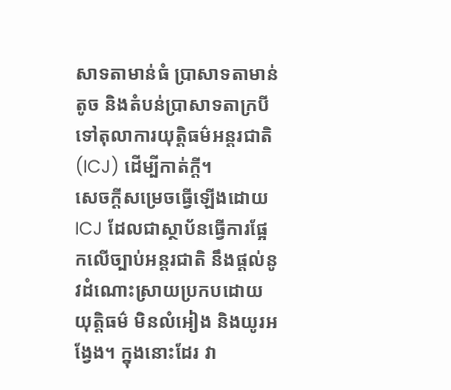សាទតាមាន់ធំ ប្រាសាទតាមាន់តូច និងតំបន់ប្រាសាទតាក្របី ទៅតុលាការយុត្តិធម៌អន្តរជាតិ (ICJ) ដើម្បីកាត់ក្តី។
សេចក្តីសម្រេចធ្វើឡើងដោយICJ ដែលជាស្ថាប័នធ្វើការផ្អែកលើច្បាប់អន្តរជាតិ នឹងផ្តល់នូវដំណោះស្រាយប្រកបដោយយុត្តិធម៌ មិនលំអៀង និងយូរអង្វែង។ ក្នុងនោះដែរ វា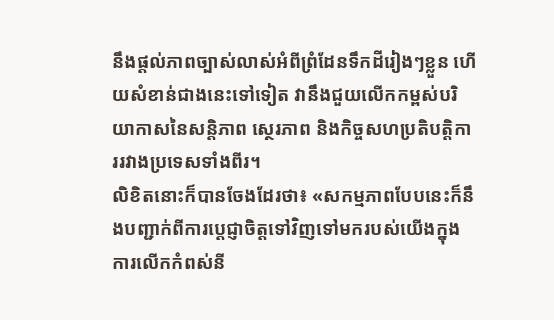នឹងផ្តល់ភាពច្បាស់លាស់អំពីព្រំដែនទឹកដីរៀងៗខ្លួន ហើយសំខាន់ជាងនេះទៅទៀត វានឹងជួយលើកកម្ពស់បរិយាកាសនៃសន្តិភាព ស្ថេរភាព និងកិច្ចសហប្រតិបត្តិការរវាងប្រទេសទាំងពីរ។
លិខិតនោះក៏បានចែងដែរថា៖ «សកម្មភាពបែបនេះក៏នឹងបញ្ជាក់ពីការប្តេជ្ញាចិត្តទៅវិញទៅមករបស់យើងក្នុងការលើកកំពស់នី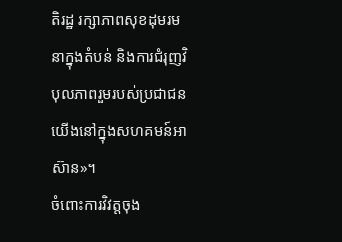តិរដ្ឋ រក្សាភាពសុខដុមរមនាក្នុងតំបន់ និងការជំរុញវិបុលភាពរួមរបស់ប្រជាជនយើងនៅក្នុងសហគមន៍អាស៊ាន»។
ចំពោះការវិវត្តចុង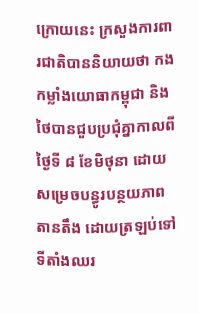ក្រោយនេះ ក្រសួងការពារជាតិបាននិយាយថា កងកម្លាំងយោធាកម្ពុជា និងថៃបានជួបប្រជុំគ្នាកាលពីថ្ងៃទី ៨ ខែមិថុនា ដោយសម្រេចបន្ធូរបន្ថយភាពតានតឹង ដោយត្រឡប់ទៅទីតាំងឈរ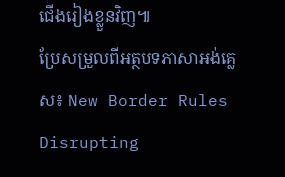ជើងរៀងខ្លួនវិញ៕
ប្រែសម្រួលពីអត្ថបទភាសាអង់គ្លេស៖ New Border Rules Disrupting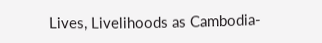Lives, Livelihoods as Cambodia-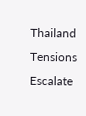Thailand Tensions Escalate